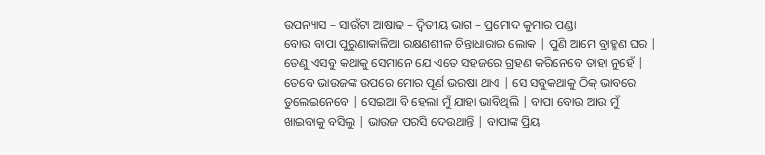ଉପନ୍ୟାସ – ସାଉଁଟା ଆଷାଢ – ଦ୍ଵିତୀୟ ଭାଗ – ପ୍ରମୋଦ କୁମାର ପଣ୍ଡା
ବୋଉ ବାପା ପୁରୁଣାକାଳିଆ ରକ୍ଷଣଶୀଳ ଚିନ୍ତାଧାରାର ଲୋକ | ପୁଣି ଆମେ ବ୍ରାହ୍ମଣ ଘର | ତେଣୁ ଏସବୁ କଥାକୁ ସେମାନେ ଯେ ଏତେ ସହଜରେ ଗ୍ରହଣ କରିନେବେ ତାହା ନୁହେଁ | ତେବେ ଭାଉଜଙ୍କ ଉପରେ ମୋର ପୂର୍ଣ ଭରଷା ଥାଏ | ସେ ସବୁକଥାକୁ ଠିକ୍ ଭାବରେ ତୁଲେଇନେବେ | ସେଇଆ ବି ହେଲା ମୁଁ ଯାହା ଭାବିଥିଲି | ବାପା ବୋଉ ଆଉ ମୁଁ ଖାଇବାକୁ ବସିଲୁ | ଭାଉଜ ପରସି ଦେଉଥାନ୍ତି | ବାପାଙ୍କ ପ୍ରିୟ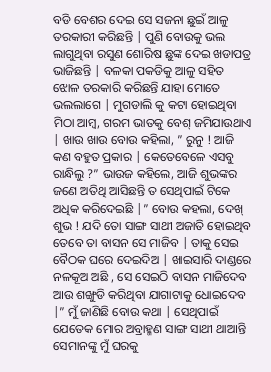ବଡି ବେଶର ଦେଇ ସେ ସଜନା ଛୁଇଁ ଆଳୁ ତରକାରୀ କରିଛନ୍ତି | ପୁଣି ବୋଉକୁ ଭଲ ଲାଗୁଥିବା ରସୁଣ ଶୋରିଷ ଛୁଙ୍କ ଦେଇ ଖଡାପତ୍ର ଭାଜିଛନ୍ତି | ବଳକା ପକଡିକୁ ଆଳୁ ସହିତ ଝୋଳ ତରକାରି କରିଛନ୍ତି ଯାହା ମୋତେ ଭଲଲାଗେ | ମୁଗଡାଲି କୁ କଟା ହୋଇଥିବା ମିଠା ଆମ୍ବ, ଗରମ ଭାତକୁ ବେଶ୍ ଜମିଯାଉଥାଏ | ଖାଉ ଖାଉ ବୋଉ କହିଲା, ” ରୁନୁ ! ଆଜି କଣ ବହୁତ ପ୍ରକାର | କେତେବେଳେ ଏସବୁ ରାନ୍ଧିଲୁ ?” ଭାଉଜ କହିଲେ, ଆଜି ଶୁଭଙ୍କର ଜଣେ ଅତିଥି ଆସିଛନ୍ତି ତ ସେଥିପାଇଁ ଟିକେ ଅଧିକ କରିଦେଇଛି |” ବୋଉ କହଲା, ଦେଖ୍ ଶୁଭ ! ଯଦି ତୋ ସାଙ୍ଗ ସାଥୀ ଅଜାତି ହୋଇଥିବ ତେବେ ତା ବାସନ ସେ ମାଜିବ | ତାକୁ ସେଇ ବୈଠକ ଘରେ ଦେଇଦିଅ | ଖାଇସାରି ଦାଣ୍ଡରେ ନଳକୂଅ ଅଛି , ସେ ସେଇଠି ବାସନ ମାଜିଦେବ ଆଉ ଶଙ୍ଖୁଡି କରିଥିବା ଯାଗାଟାକୁ ଧୋଇଦେବ |” ମୁଁ ଜାଣିଛି ବୋଉ କଥା | ସେଥିପାଇଁ ଯେତେକ ମୋର ଅବ୍ରାହ୍ମଣ ସାଙ୍ଗ ସାଥୀ ଥାଆନ୍ତି ସେମାନଙ୍କୁ ମୁଁ ଘରକୁ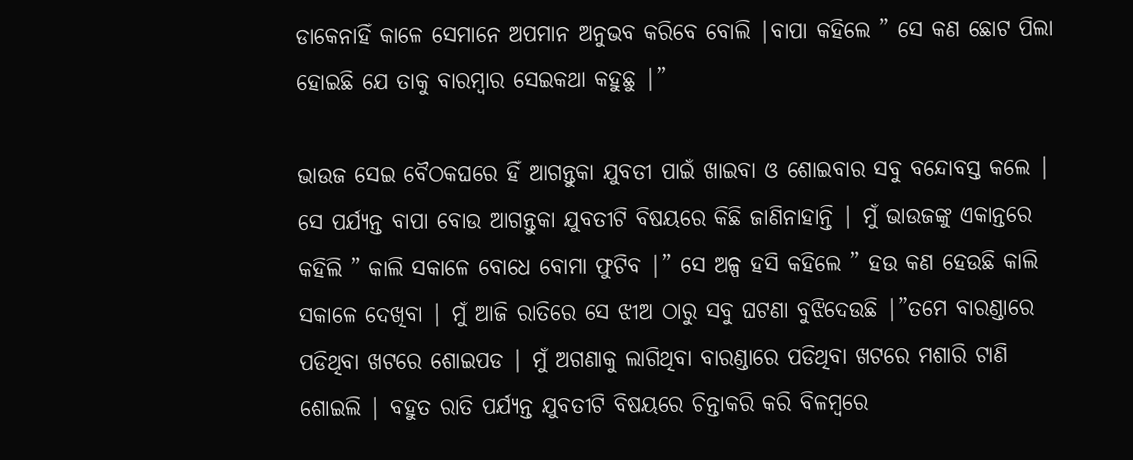ଡାକେନାହିଁ କାଳେ ସେମାନେ ଅପମାନ ଅନୁଭବ କରିବେ ବୋଲି |ବାପା କହିଲେ ” ସେ କଣ ଛୋଟ ପିଲା ହୋଇଛି ଯେ ତାକୁ ବାରମ୍ବାର ସେଇକଥା କହୁଛୁ |”

ଭାଉଜ ସେଇ ବୈଠକଘରେ ହିଁ ଆଗନ୍ତୁକା ଯୁବତୀ ପାଇଁ ଖାଇବା ଓ ଶୋଇବାର ସବୁ ବନ୍ଦୋବସ୍ତ କଲେ | ସେ ପର୍ଯ୍ୟନ୍ତ ବାପା ବୋଉ ଆଗନ୍ତୁକା ଯୁବତୀଟି ବିଷୟରେ କିଛି ଜାଣିନାହାନ୍ତି | ମୁଁ ଭାଉଜଙ୍କୁ ଏକାନ୍ତରେ କହିଲି ” କାଲି ସକାଳେ ବୋଧେ ବୋମା ଫୁଟିବ |” ସେ ଅଳ୍ପ ହସି କହିଲେ ” ହଉ କଣ ହେଉଛି କାଲି ସକାଳେ ଦେଖିବା | ମୁଁ ଆଜି ରାତିରେ ସେ ଝୀଅ ଠାରୁ ସବୁ ଘଟଣା ବୁଝିଦେଉଛି |”ତମେ ବାରଣ୍ଡାରେ ପଡିଥିବା ଖଟରେ ଶୋଇପଡ | ମୁଁ ଅଗଣାକୁ ଲାଗିଥିବା ବାରଣ୍ଡାରେ ପଡିଥିବା ଖଟରେ ମଶାରି ଟାଣି ଶୋଇଲି | ବହୁତ ରାତି ପର୍ଯ୍ୟନ୍ତ ଯୁବତୀଟି ବିଷୟରେ ଚିନ୍ତାକରି କରି ବିଳମ୍ବରେ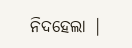ନିଦହେଲା |